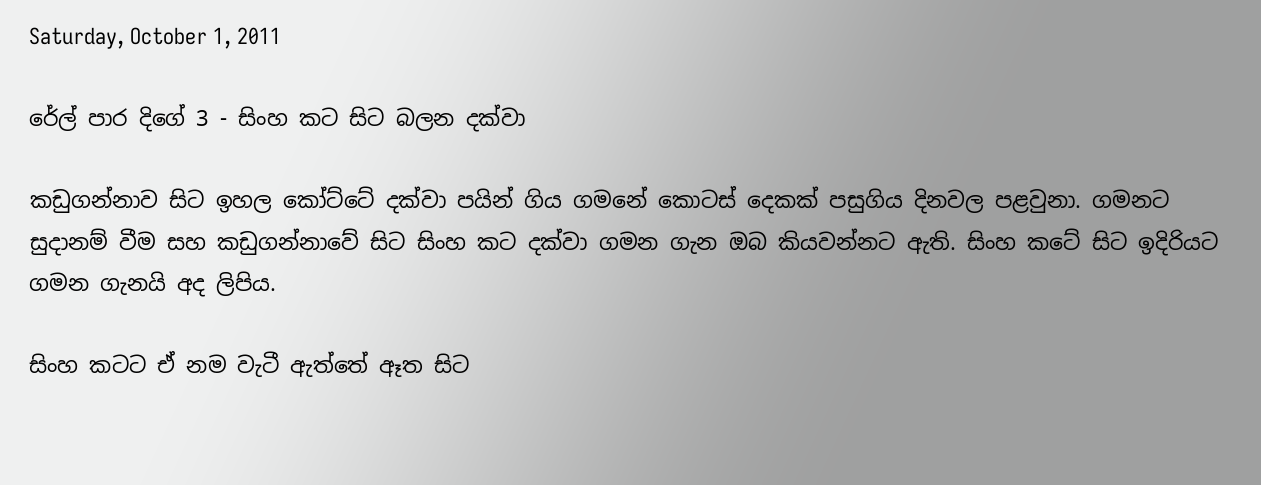Saturday, October 1, 2011

රේල් පාර දිගේ 3 - සිංහ කට සිට බලන දක්වා

කඩුගන්නාව සිට ඉහල කෝට්ටේ දක්වා පයින් ගිය ගමනේ කොටස් දෙකක් පසුගිය දිනවල පළවුනා. ගමනට සුදානම් වීම සහ කඩුගන්නාවේ සිට සිංහ කට දක්වා ගමන ගැන ඔබ කියවන්නට ඇති. සිංහ කටේ සිට ඉදිරියට ගමන ගැනයි අද ලිපිය.

සිංහ කටට ඒ නම වැටී ඇත්තේ ඈත සිට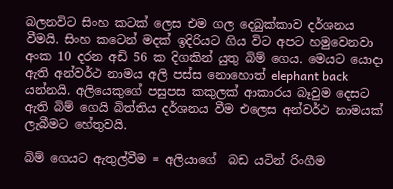බලනවිට සිංහ කටක් ලෙස එම ගල දෙබුක්කාව දර්ශනය වීමයි. සිංහ කටෙන් මදක් ඉදිරියට ගිය විට අපට හමුවෙනවා අංක 10 දරන අඩි 56 ක දිගකින් යුතු බිම් ගෙය. මෙයට යොදා ඇති අන්වර්ථ නාමය අලි පස්ස නොහොත් elephant back යන්නයි. අලියෙකුගේ පසුපස කකුලක් ආකාරය බෑවුම දෙසට ඇති බිම් ගෙයි බිත්තිය දර්ශනය වීම එලෙස අන්වර්ථ නාමයක් ලැබීමට හේතුවයි.

බිම් ගෙයට ඇතුල්වීම = අලියාගේ  බඩ යටින් රිංගීම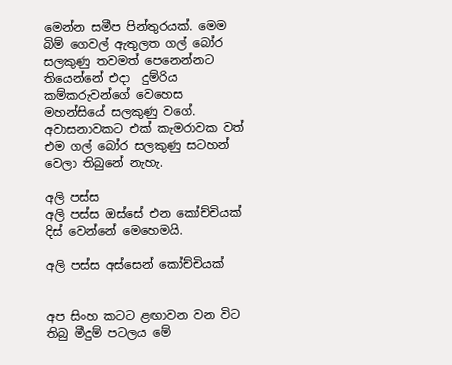මෙන්න සමීප පින්තුරයක්. මෙම බිම් ගෙවල් ඇතුලත ගල් බෝර සලකුණු තවමත් පෙනෙන්නට තියෙන්නේ එදා  දුම්රිය කම්කරුවන්ගේ වෙහෙස මහන්සියේ සලකුණු වගේ. අවාසනාවකට එක් කැමරාවක වත් එම ගල් බෝර සලකුණු සටහන් වෙලා තිබුනේ නැහැ.

අලි පස්ස
අලි පස්ස ඔස්සේ එන කෝච්චියක් දිස් වෙන්නේ මෙහෙමයි.

අලි පස්ස අස්සෙන් කෝච්චියක්


අප සිංහ කටට ළඟාවන වන විට තිබු මීදුම් පටලය මේ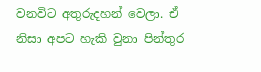වනවිට අතුරුදහන් වෙලා. ඒ නිසා අපට හැකි වුනා පින්තුර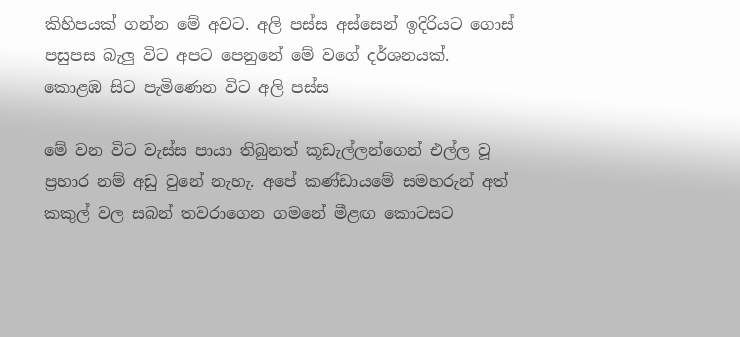කිහිපයක් ගන්න මේ අවට. අලි පස්ස අස්සෙන් ඉදිරියට ගොස් පසුපස බැලු විට අපට පෙනුනේ මේ වගේ දර්ශනයක්.
කොළඹ සිට පැමිණෙන විට අලි පස්ස

මේ වන විට වැස්ස පායා තිබුනත් කූඩැල්ලන්ගෙන් එල්ල වූ ප්‍රහාර නම් අඩු වුනේ නැහැ. අපේ කණ්ඩායමේ සමහරුන් අත් කකුල් වල සබන් තවරාගෙන ගමනේ මීළඟ කොටසට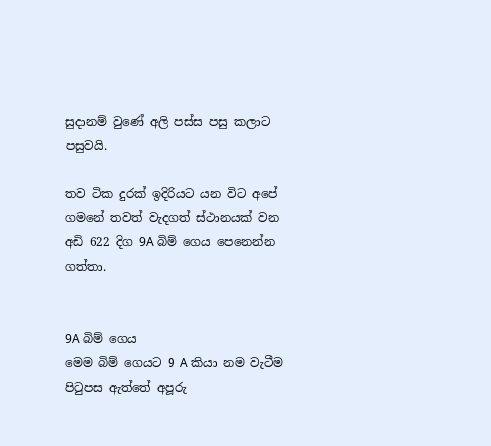සුදානම් වුණේ අලි පස්ස පසු කලාට පසුවයි.

තව ටික දුරක් ඉදිරියට යන විට අපේ ගමනේ තවත් වැදගත් ස්ථානයක් වන අඩි 622 දිග 9A බිම් ගෙය පෙනෙන්න ගත්තා.


9A බිම් ගෙය
මෙම බිම් ගෙයට 9 A කියා නම වැටීම පිටුපස ඇත්තේ අපූරු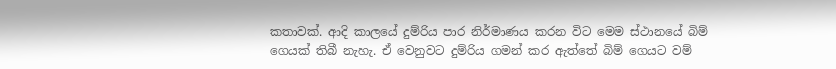කතාවක්. ආදි කාලයේ දුම්රිය පාර නිර්මාණය කරන විට මෙම ස්ථානයේ බිම් ගෙයක් තිබී නැහැ. ඒ වෙනුවට දුම්රිය ගමන් කර ඇත්තේ බිම් ගෙයට වම්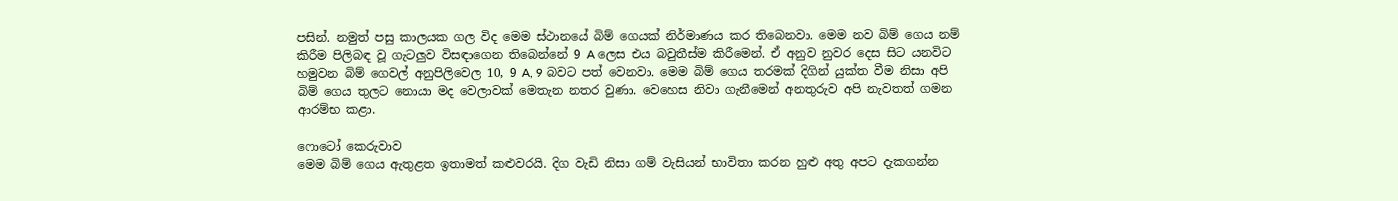පසින්. නමුත් පසු කාලයක ගල විද මෙම ස්ථානයේ බිම් ගෙයක් නිර්මාණය කර තිබෙනවා. මෙම නව බිම් ගෙය නම් කිරීම පිලිබඳ වූ ගැටලුව විසඳාගෙන තිබෙන්නේ 9 A ලෙස එය බවුතීස්ම කිරීමෙන්. ඒ අනුව නුවර දෙස සිට යනවිට හමුවන බිම් ගෙවල් අනුපිලිවෙල 10, 9 A, 9 බවට පත් වෙනවා. මෙම බිම් ගෙය තරමක් දිගින් යුක්ත වීම නිසා අපි බිම් ගෙය තුලට නොයා මද වෙලාවක් මෙතැන නතර වුණා. වෙහෙස නිවා ගැනීමෙන් අනතුරුව අපි නැවතත් ගමන ආරම්භ කළා.

ෆොටෝ කෙරුවාව
මෙම බිම් ගෙය ඇතුළත ඉතාමත් කළුවරයි. දිග වැඩි නිසා ගම් වැසියන් භාවිතා කරන හුළු අතු අපට දැකගන්න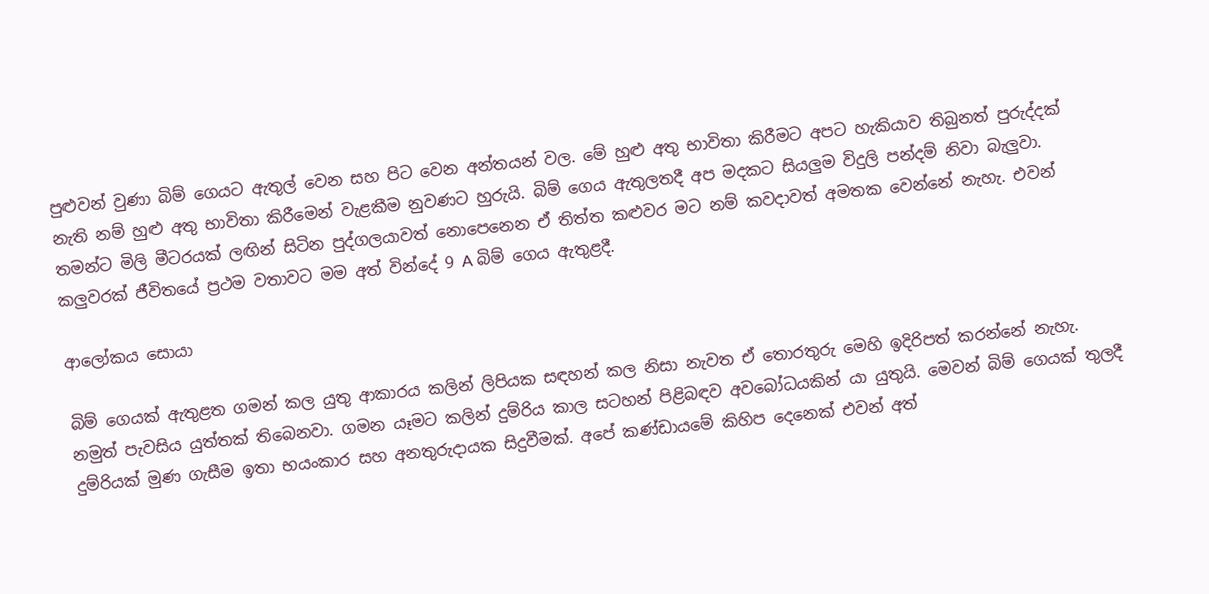පුළුවන් වුණා බිම් ගෙයට ඇතුල් වෙන සහ පිට වෙන අන්තයන් වල. මේ හුළු අතු භාවිතා කිරීමට අපට හැකියාව තිබුනත් පුරුද්දක් නැති නම් හුළු අතු භාවිතා කිරීමෙන් වැළකීම නුවණට හුරුයි. බිම් ගෙය ඇතුලතදී අප මදකට සියලුම විදුලි පන්දම් නිවා බැලුවා. තමන්ට මිලි මීටරයක්‌ ලඟින් සිටින පුද්ගලයාවත් නොපෙනෙන ඒ තිත්ත කළුවර මට නම් කවදාවත් අමතක වෙන්නේ නැහැ. එවන් කලුවරක් ජීවිතයේ ප්‍රථම වතාවට මම අත් වින්දේ 9 A බිම් ගෙය ඇතුළදී.

ආලෝකය සොයා

බිම් ගෙයක් ඇතුළත ගමන් කල යුතු ආකාරය කලින් ලිපියක සඳහන් කල නිසා නැවත ඒ තොරතුරු මෙහි ඉදිරිපත් කරන්නේ නැහැ. නමුත් පැවසිය යුත්තක් තිබෙනවා. ගමන යෑමට කලින් දුම්රිය කාල සටහන් පිළිබඳව අවබෝධයකින් යා යුතුයි. මෙවන් බිම් ගෙයක් තුලදී දුම්රියක් මුණ ගැසීම ඉතා භයංකාර සහ අනතුරුදායක සිදුවීමක්. අපේ කණ්ඩායමේ කිහිප දෙනෙක් එවන් අත්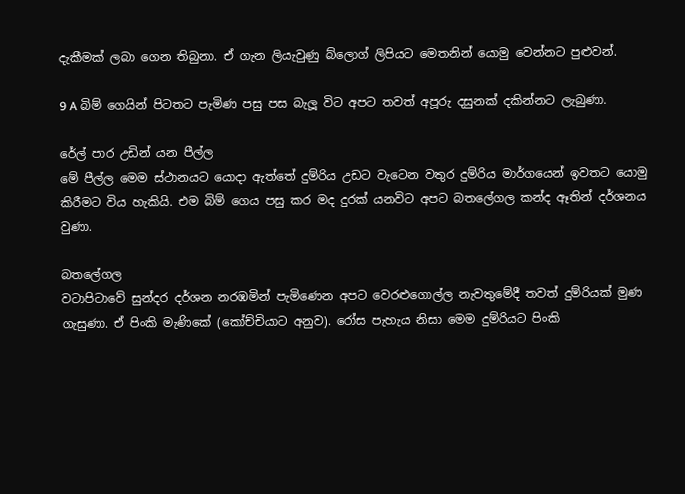දැකීමක් ලබා ගෙන තිබුනා. ඒ ගැන ලියැවුණු බ්ලොග් ලිපියට මෙතනින් යොමු වෙන්නට පුළුවන්.

9 A බිම් ගෙයින් පිටතට පැමිණ පසු පස බැලූ විට අපට තවත් අපූරු දසුනක් දකින්නට ලැබුණා.

රේල් පාර උඩින් යන පීල්ල
මේ පීල්ල මෙම ස්ථානයට යොදා ඇත්තේ දුම්රිය උඩට වැටෙන වතුර දුම්රිය මාර්ගයෙන් ඉවතට යොමු කිරීමට විය හැකියි. එම බිම් ගෙය පසු කර මද දුරක් යනවිට අපට බතලේගල කන්ද ඈතින් දර්ශනය වුණා.

බතලේගල
වටාපිටාවේ සුන්දර දර්ශන නරඹමින් පැමිණෙන අපට වෙරළුගොල්ල නැවතුමේදී තවත් දුම්රියක් මුණ ගැසුණා. ඒ පිංකි මැණිකේ (කෝච්චියාට අනුව). රෝස පැහැය නිසා මෙම දුම්රියට පිංකි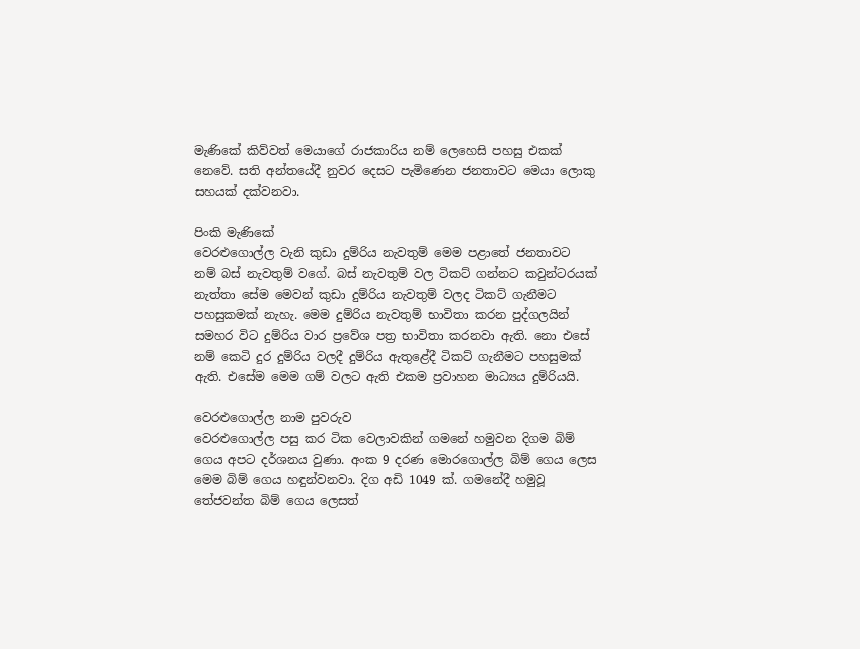මැණිකේ කිව්වත් මෙයාගේ රාජකාරිය නම් ලෙහෙසි පහසු එකක් නෙවේ. සති අන්තයේදී නුවර දෙසට පැමිණෙන ජනතාවට මෙයා ලොකු සහයක් දක්වනවා.

පිංකි මැණිකේ
වෙරළුගොල්ල වැනි කුඩා දුම්රිය නැවතුම් මෙම පළාතේ ජනතාවට නම් බස් නැවතුම් වගේ. බස් නැවතුම් වල ටිකට් ගන්නට කවුන්ටරයක් නැත්තා සේම මෙවන් කුඩා දුම්රිය නැවතුම් වලද ටිකට් ගැනීමට පහසුකමක් නැහැ. මෙම දුම්රිය නැවතුම් භාවිතා කරන පුද්ගලයින් සමහර විට දුම්රිය වාර ප්‍රවේශ පත්‍ර භාවිතා කරනවා ඇති. නො එසේ නම් කෙටි දුර දුම්රිය වලදී දුම්රිය ඇතුළේදී ටිකට් ගැනීමට පහසුමක් ඇති. එසේම මෙම ගම් වලට ඇති එකම ප්‍රවාහන මාධ්‍යය දුම්රියයි.

වෙරළුගොල්ල නාම පුවරුව
වෙරළුගොල්ල පසු කර ටික වෙලාවකින් ගමනේ හමුවන දිගම බිම් ගෙය අපට දර්ශනය වුණා. අංක 9 දරණ මොරගොල්ල බිම් ගෙය ලෙස මෙම බිම් ගෙය හඳුන්වනවා. දිග අඩි 1049 ක්. ගමනේදී හමුවූ තේජවන්ත බිම් ගෙය ලෙසත්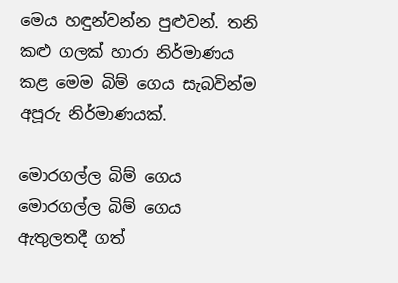මෙය හඳුන්වන්න පුළුවන්. තනි කළු ගලක් හාරා නිර්මාණය කළ මෙම බිම් ගෙය සැබවින්ම අපූරු නිර්මාණයක්.

මොරගල්ල බිම් ගෙය
මොරගල්ල බිම් ගෙය ඇතුලතදී ගත්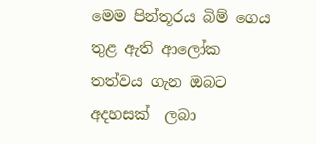මෙම පින්තූරය බිම් ගෙය තුළ ඇති ආලෝක තත්වය ගැන ඔබට අදහසක්  ලබා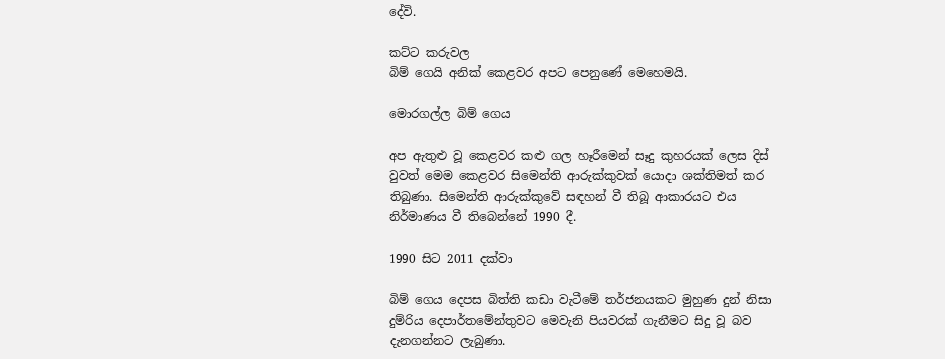දේවි.

කට්ට කරුවල
බිම් ගෙයි අනික් කෙළවර අපට පෙනුණේ මෙහෙමයි.

මොරගල්ල බිම් ගෙය

අප ඇතුළු වූ කෙළවර කළු ගල හෑරීමෙන් සෑදු කුහරයක් ලෙස දිස් වුවත් මෙම කෙළවර සිමෙන්ති ආරුක්කුවක් යොදා ශක්තිමත් කර තිබුණා. සිමෙන්ති ආරුක්කුවේ සඳහන් වී තිබූ ආකාරයට එය නිර්මාණය වී තිබෙන්නේ 1990 දී.

1990 සිට 2011 දක්වා

බිම් ගෙය දෙපස බිත්ති කඩා වැටීමේ තර්ජනයකට මුහුණ දුන් නිසා දුම්රිය දෙපාර්තමේන්තුවට මෙවැනි පියවරක් ගැනීමට සිදු වූ බව දැනගන්නට ලැබුණා.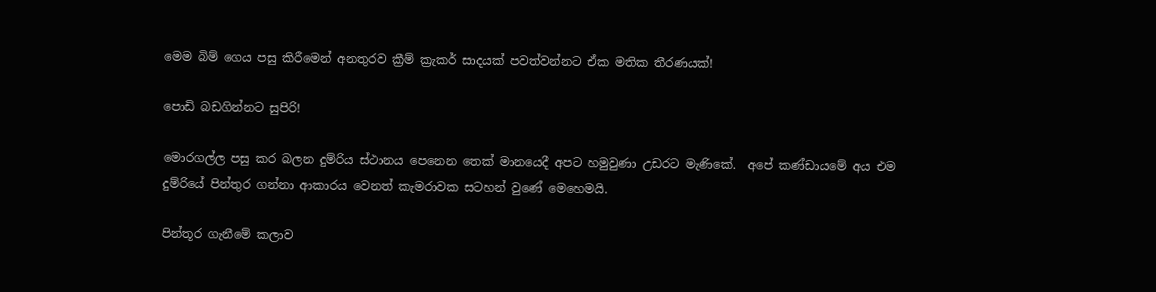මෙම බිම් ගෙය පසු කිරීමෙන් අනතුරව ක්‍රීම් ක්‍රැකර් සාදයක් පවත්වන්නට ඒක මතික තීරණයක්!

පොඩි බඩගින්නට සුපිරි!

මොරගල්ල පසු කර බලන දුම්රිය ස්ථානය පෙනෙන තෙක් මානයෙදී අපට හමුවුණා උඩරට මැණිකේ.  අපේ කණ්ඩායමේ අය එම දුම්රියේ පින්තුර ගන්නා ආකාරය වෙනත් කැමරාවක සටහන් වුණේ මෙහෙමයි.

පින්තූර ගැනීමේ කලාව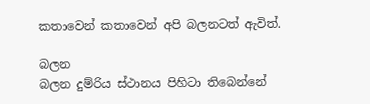කතාවෙන් කතාවෙන් අපි බලනටත් ඇවිත්.

බලන
බලන දුම්රිය ස්ථානය පිහිටා තිබෙන්නේ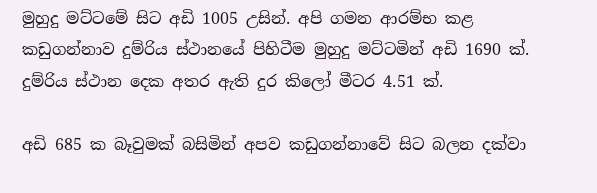මුහුදු මට්ටමේ සිට අඩි 1005 උසින්. අපි ගමන ආරම්භ කළ කඩුගන්නාව දුම්රිය ස්ථානයේ පිහිටීම මුහුදු මට්ටමින් අඩි 1690 ක්. දුම්රිය ස්ථාන දෙක අතර ඇති දුර කිලෝ මීටර 4.51 ක්.

අඩි 685 ක බෑවුමක් බසිමින් අපව කඩුගන්නාවේ සිට බලන දක්වා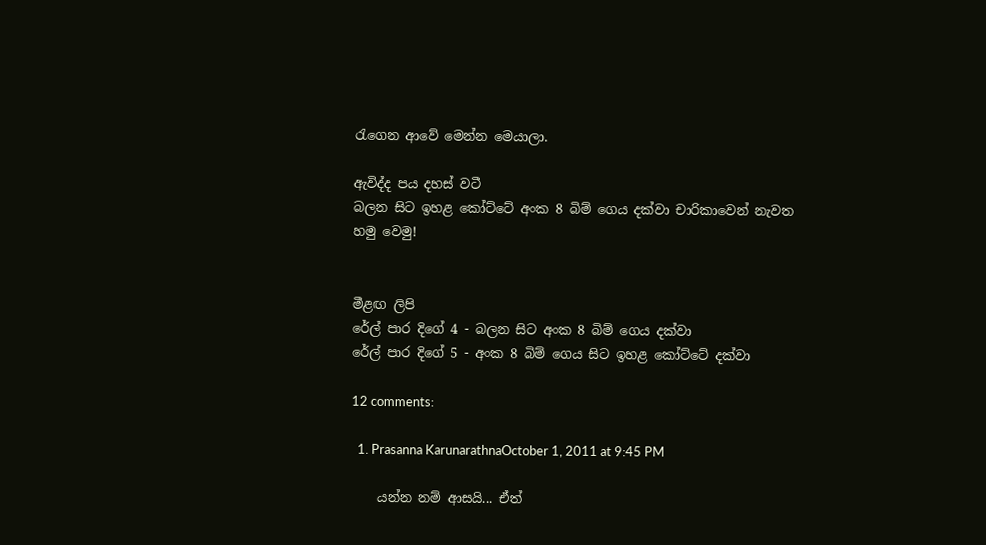රැගෙන ආවේ මෙන්න මෙයාලා.

ඇවිද්ද පය දහස් වටී
බලන සිට ඉහළ කෝට්ටේ අංක 8 බිම් ගෙය දක්වා චාරිකාවෙන් නැවත හමු වෙමු!


මීළඟ ලිපි
රේල් පාර දිගේ 4 - බලන සිට අංක 8 බිම් ගෙය දක්වා
රේල් පාර දිගේ 5 - අංක 8 බිම් ගෙය සිට ඉහළ කෝට්ටේ දක්වා

12 comments:

  1. Prasanna KarunarathnaOctober 1, 2011 at 9:45 PM

    යන්න නම් ආසයි... ඒත්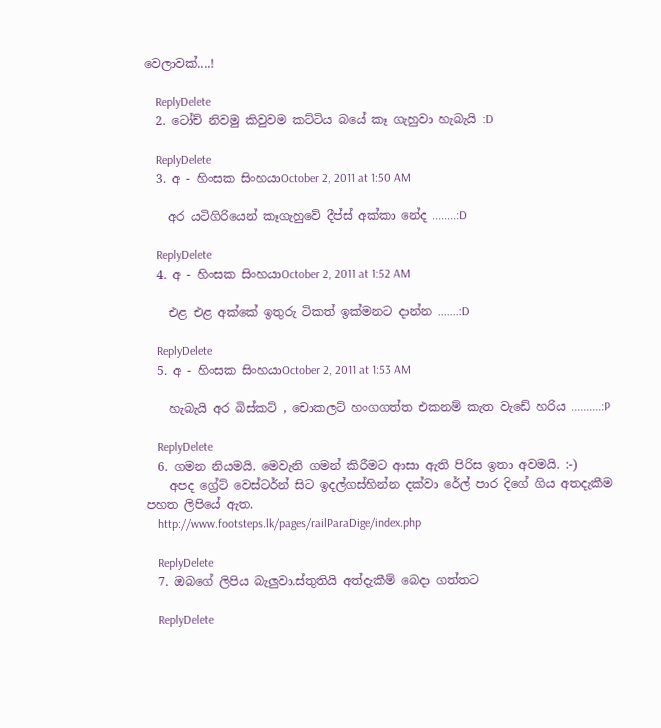වෙලාවක්....!

    ReplyDelete
  2. ටෝච් නිවමු කිවුවම කට්ටිය බයේ කෑ ගැහුවා හැබැයි :D

    ReplyDelete
  3. අ - හිංසක සිංහයාOctober 2, 2011 at 1:50 AM

    අර යටිගිරියෙන් කෑගැහුවේ දීප්ස් අක්කා නේද ........:D

    ReplyDelete
  4. අ - හිංසක සිංහයාOctober 2, 2011 at 1:52 AM

    එළ එළ අක්කේ ඉතුරු ටිකත් ඉක්මනට දාන්න .......:D

    ReplyDelete
  5. අ - හිංසක සිංහයාOctober 2, 2011 at 1:53 AM

    හැබැයි අර බිස්කට් , චොකලට් හංගගත්ත එකනම් කැත වැඩේ හරිය ..........:P

    ReplyDelete
  6. ගමන නියමයි. මෙවැනි ගමන් කිරීමට ආසා ඇති පිරිස ඉතා අවමයි. :-)
    අපද ග්‍රේට් වෙස්ටර්න් සිට ඉදල්ගස්හින්න දක්වා රේල් පාර දිගේ ගිය අතදැකීම පහත ලිපියේ ඇත.
    http://www.footsteps.lk/pages/railParaDige/index.php

    ReplyDelete
  7. ඔබගේ ලිපිය බැලුවා.ස්තුතියි අත්දැකීම් බෙදා ගත්තට

    ReplyDelete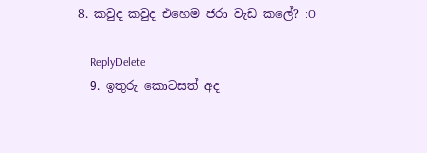8. කවුද කවුද එහෙම ජරා වැඩ කලේ? :O

    ReplyDelete
  9. ඉතුරු කොටසත් අද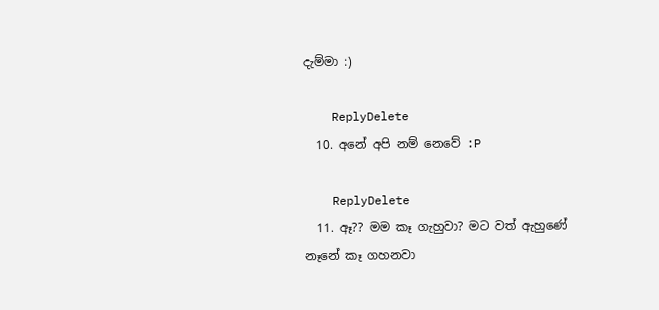දැම්මා :)

    ReplyDelete
  10. අනේ අපි නම් නෙවේ :P

    ReplyDelete
  11. ඈ?? මම කෑ ගැහුවා? මට වත් ඇහුණේ නෑනේ කෑ ගහනවා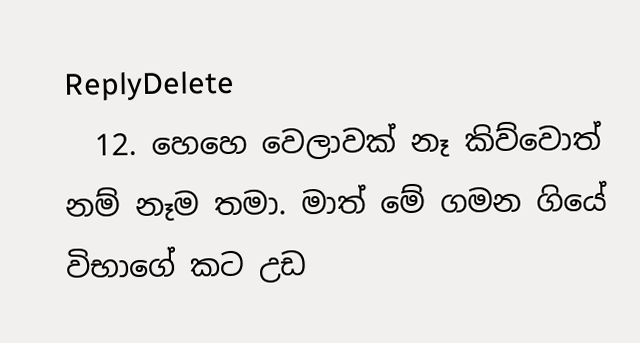ReplyDelete
  12. හෙහෙ වෙලාවක් නෑ කිව්වොත් නම් නෑම තමා. මාත් මේ ගමන ගියේ විභාගේ කට උඩ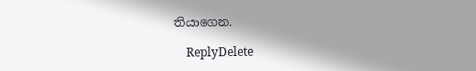තියාගෙන.

    ReplyDelete